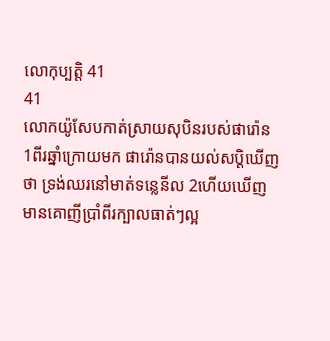លោកុប្បត្តិ 41
41
លោកយ៉ូសែបកាត់ស្រាយសុបិនរបស់ផារ៉ោន
1ពីរឆ្នាំក្រោយមក ផារ៉ោនបានយល់សប្ដិឃើញថា ទ្រង់ឈរនៅមាត់ទន្លេនីល 2ហើយឃើញមានគោញីប្រាំពីរក្បាលធាត់ៗល្អ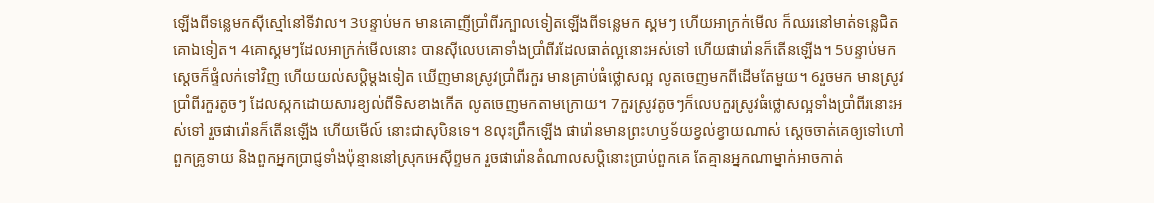ឡើងពីទន្លេមកស៊ីស្មៅនៅទីវាល។ 3បន្ទាប់មក មានគោញីប្រាំពីរក្បាលទៀតឡើងពីទន្លេមក ស្គមៗ ហើយអាក្រក់មើល ក៏ឈរនៅមាត់ទន្លេជិតគោឯទៀត។ 4គោស្គមៗដែលអាក្រក់មើលនោះ បានស៊ីលេបគោទាំងប្រាំពីរដែលធាត់ល្អនោះអស់ទៅ ហើយផារ៉ោនក៏តើនឡើង។ 5បន្ទាប់មក ស្ដេចក៏ផ្ទំលក់ទៅវិញ ហើយយល់សប្ដិម្ដងទៀត ឃើញមានស្រូវប្រាំពីរកួរ មានគ្រាប់ធំថ្លោសល្អ លូតចេញមកពីដើមតែមួយ។ 6រួចមក មានស្រូវប្រាំពីរកួរតូចៗ ដែលស្កកដោយសារខ្យល់ពីទិសខាងកើត លូតចេញមកតាមក្រោយ។ 7កួរស្រូវតូចៗក៏លេបកួរស្រូវធំថ្លោសល្អទាំងប្រាំពីរនោះអស់ទៅ រួចផារ៉ោនក៏តើនឡើង ហើយមើល៍ នោះជាសុបិនទេ។ 8លុះព្រឹកឡើង ផារ៉ោនមានព្រះហឫទ័យខ្វល់ខ្វាយណាស់ ស្ដេចចាត់គេឲ្យទៅហៅពួកគ្រូទាយ និងពួកអ្នកប្រាជ្ញទាំងប៉ុន្មាននៅស្រុកអេស៊ីព្ទមក រួចផារ៉ោនតំណាលសប្ដិនោះប្រាប់ពួកគេ តែគ្មានអ្នកណាម្នាក់អាចកាត់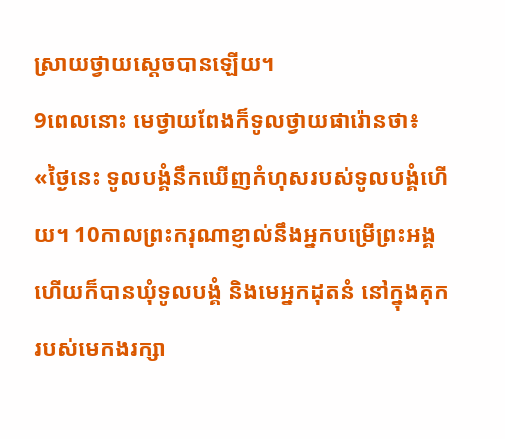ស្រាយថ្វាយស្ដេចបានឡើយ។
9ពេលនោះ មេថ្វាយពែងក៏ទូលថ្វាយផារ៉ោនថា៖ «ថ្ងៃនេះ ទូលបង្គំនឹកឃើញកំហុសរបស់ទូលបង្គំហើយ។ 10កាលព្រះករុណាខ្ញាល់នឹងអ្នកបម្រើព្រះអង្គ ហើយក៏បានឃុំទូលបង្គំ និងមេអ្នកដុតនំ នៅក្នុងគុករបស់មេកងរក្សា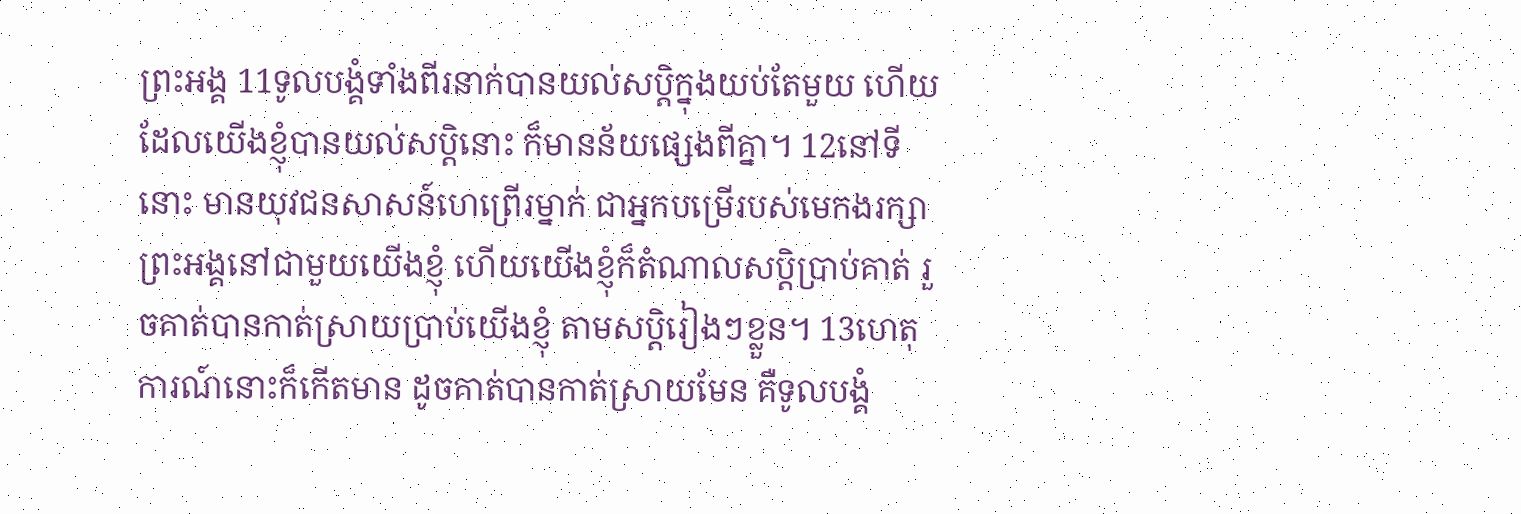ព្រះអង្គ 11ទូលបង្គំទាំងពីរនាក់បានយល់សប្តិក្នុងយប់តែមួយ ហើយដែលយើងខ្ញុំបានយល់សប្តិនោះ ក៏មានន័យផ្សេងពីគ្នា។ 12នៅទីនោះ មានយុវជនសាសន៍ហេព្រើរម្នាក់ ជាអ្នកបម្រើរបស់មេកងរក្សាព្រះអង្គនៅជាមួយយើងខ្ញុំ ហើយយើងខ្ញុំក៏តំណាលសប្តិប្រាប់គាត់ រួចគាត់បានកាត់ស្រាយប្រាប់យើងខ្ញុំ តាមសប្តិរៀងៗខ្លួន។ 13ហេតុការណ៍នោះក៏កើតមាន ដូចគាត់បានកាត់ស្រាយមែន គឺទូលបង្គំ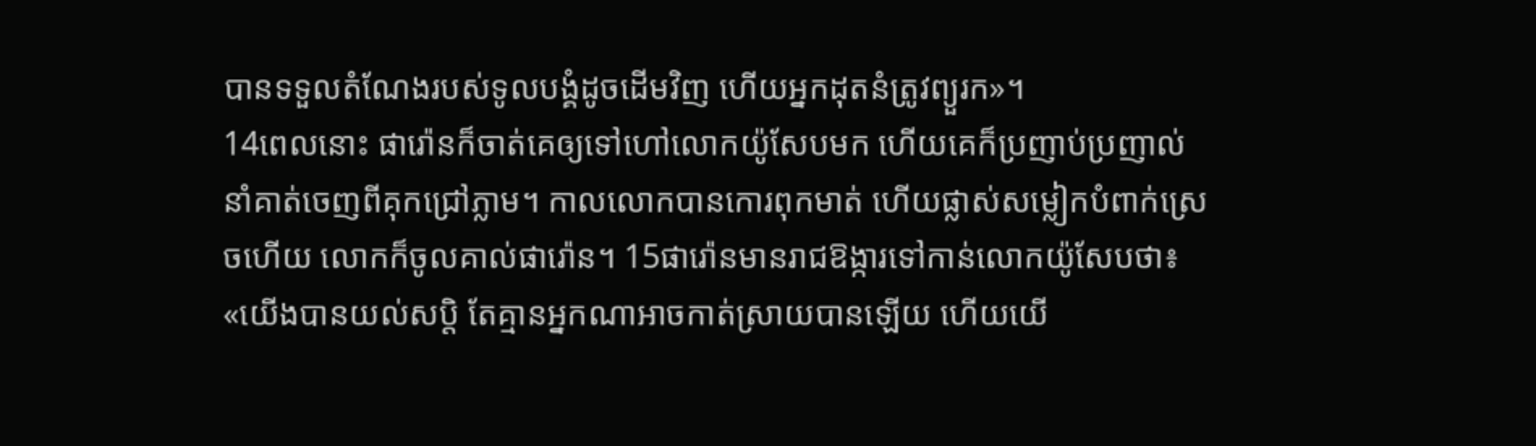បានទទួលតំណែងរបស់ទូលបង្គំដូចដើមវិញ ហើយអ្នកដុតនំត្រូវព្យួរក»។
14ពេលនោះ ផារ៉ោនក៏ចាត់គេឲ្យទៅហៅលោកយ៉ូសែបមក ហើយគេក៏ប្រញាប់ប្រញាល់នាំគាត់ចេញពីគុកជ្រៅភ្លាម។ កាលលោកបានកោរពុកមាត់ ហើយផ្លាស់សម្លៀកបំពាក់ស្រេចហើយ លោកក៏ចូលគាល់ផារ៉ោន។ 15ផារ៉ោនមានរាជឱង្ការទៅកាន់លោកយ៉ូសែបថា៖ «យើងបានយល់សប្តិ តែគ្មានអ្នកណាអាចកាត់ស្រាយបានឡើយ ហើយយើ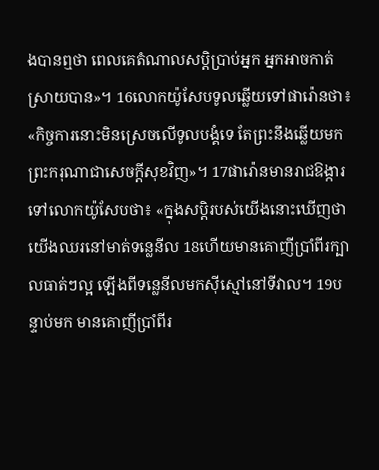ងបានឮថា ពេលគេតំណាលសប្តិប្រាប់អ្នក អ្នកអាចកាត់ស្រាយបាន»។ 16លោកយ៉ូសែបទូលឆ្លើយទៅផារ៉ោនថា៖ «កិច្ចការនោះមិនស្រេចលើទូលបង្គំទេ តែព្រះនឹងឆ្លើយមកព្រះករុណាជាសេចក្ដីសុខវិញ»។ 17ផារ៉ោនមានរាជឱង្ការទៅលោកយ៉ូសែបថា៖ «ក្នុងសប្តិរបស់យើងនោះឃើញថា យើងឈរនៅមាត់ទន្លេនីល 18ហើយមានគោញីប្រាំពីរក្បាលធាត់ៗល្អ ឡើងពីទន្លេនីលមកស៊ីស្មៅនៅទីវាល។ 19បន្ទាប់មក មានគោញីប្រាំពីរ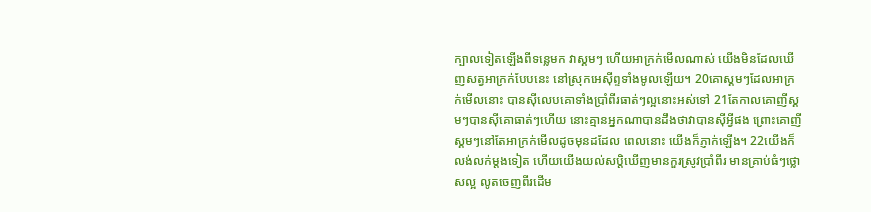ក្បាលទៀតឡើងពីទន្លេមក វាស្គមៗ ហើយអាក្រក់មើលណាស់ យើងមិនដែលឃើញសត្វអាក្រក់បែបនេះ នៅស្រុកអេស៊ីព្ទទាំងមូលឡើយ។ 20គោស្គមៗដែលអាក្រក់មើលនោះ បានស៊ីលេបគោទាំងប្រាំពីរធាត់ៗល្អនោះអស់ទៅ 21តែកាលគោញីស្គមៗបានស៊ីគោធាត់ៗហើយ នោះគ្មានអ្នកណាបានដឹងថាវាបានស៊ីអ្វីផង ព្រោះគោញីស្គមៗនៅតែអាក្រក់មើលដូចមុនដដែល ពេលនោះ យើងក៏ភ្ញាក់ឡើង។ 22យើងក៏លង់លក់ម្ដងទៀត ហើយយើងយល់សប្ដិឃើញមានកួរស្រូវប្រាំពីរ មានគ្រាប់ធំៗថ្លោសល្អ លូតចេញពីរដើម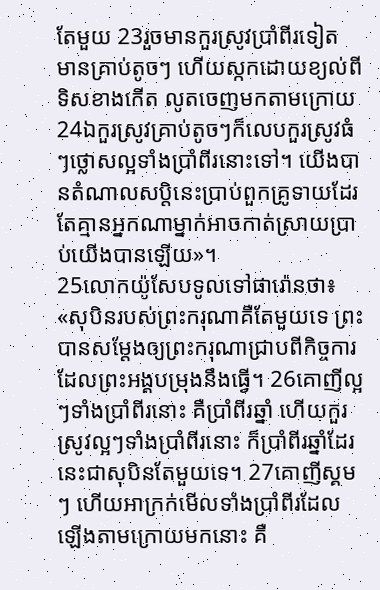តែមួយ 23រួចមានកួរស្រូវប្រាំពីរទៀត មានគ្រាប់តូចៗ ហើយស្កកដោយខ្យល់ពីទិសខាងកើត លូតចេញមកតាមក្រោយ 24ឯកួរស្រូវគ្រាប់តូចៗក៏លេបកួរស្រូវធំៗថ្លោសល្អទាំងប្រាំពីរនោះទៅ។ យើងបានតំណាលសប្តិនេះប្រាប់ពួកគ្រូទាយដែរ តែគ្មានអ្នកណាម្នាក់អាចកាត់ស្រាយប្រាប់យើងបានឡើយ»។
25លោកយ៉ូសែបទូលទៅផារ៉ោនថា៖ «សុបិនរបស់ព្រះករុណាគឺតែមួយទេ ព្រះបានសម្ដែងឲ្យព្រះករុណាជ្រាបពីកិច្ចការដែលព្រះអង្គបម្រុងនឹងធ្វើ។ 26គោញីល្អៗទាំងប្រាំពីរនោះ គឺប្រាំពីរឆ្នាំ ហើយកួរស្រូវល្អៗទាំងប្រាំពីរនោះ ក៏ប្រាំពីរឆ្នាំដែរ នេះជាសុបិនតែមួយទេ។ 27គោញីស្គមៗ ហើយអាក្រក់មើលទាំងប្រាំពីរដែលឡើងតាមក្រោយមកនោះ គឺ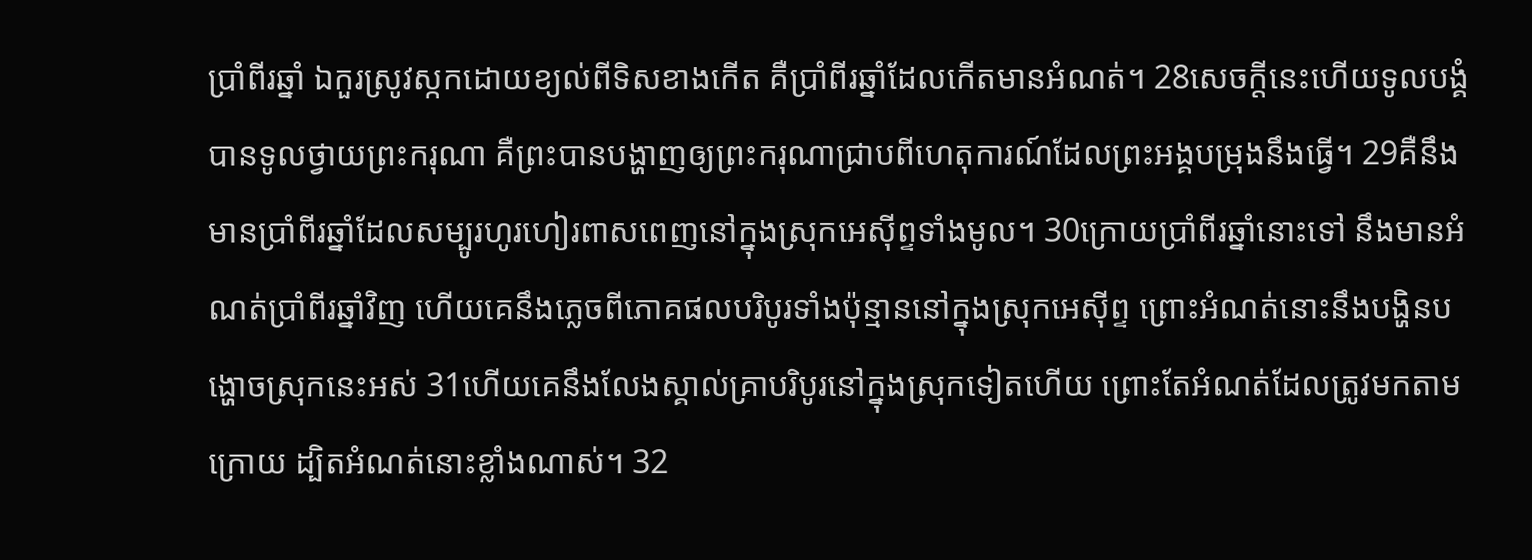ប្រាំពីរឆ្នាំ ឯកួរស្រូវស្កកដោយខ្យល់ពីទិសខាងកើត គឺប្រាំពីរឆ្នាំដែលកើតមានអំណត់។ 28សេចក្ដីនេះហើយទូលបង្គំបានទូលថ្វាយព្រះករុណា គឺព្រះបានបង្ហាញឲ្យព្រះករុណាជ្រាបពីហេតុការណ៍ដែលព្រះអង្គបម្រុងនឹងធ្វើ។ 29គឺនឹងមានប្រាំពីរឆ្នាំដែលសម្បូរហូរហៀរពាសពេញនៅក្នុងស្រុកអេស៊ីព្ទទាំងមូល។ 30ក្រោយប្រាំពីរឆ្នាំនោះទៅ នឹងមានអំណត់ប្រាំពីរឆ្នាំវិញ ហើយគេនឹងភ្លេចពីភោគផលបរិបូរទាំងប៉ុន្មាននៅក្នុងស្រុកអេស៊ីព្ទ ព្រោះអំណត់នោះនឹងបង្ហិនបង្ហោចស្រុកនេះអស់ 31ហើយគេនឹងលែងស្គាល់គ្រាបរិបូរនៅក្នុងស្រុកទៀតហើយ ព្រោះតែអំណត់ដែលត្រូវមកតាមក្រោយ ដ្បិតអំណត់នោះខ្លាំងណាស់។ 32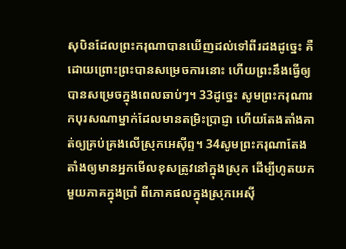សុបិនដែលព្រះករុណាបានឃើញដល់ទៅពីរដងដូច្នេះ គឺដោយព្រោះព្រះបានសម្រេចការនោះ ហើយព្រះនឹងធ្វើឲ្យបានសម្រេចក្នុងពេលឆាប់ៗ។ 33ដូច្នេះ សូមព្រះករុណារកបុរសណាម្នាក់ដែលមានតម្រិះប្រាជ្ញា ហើយតែងតាំងគាត់ឲ្យគ្រប់គ្រងលើស្រុកអេស៊ីព្ទ។ 34សូមព្រះករុណាតែងតាំងឲ្យមានអ្នកមើលខុសត្រូវនៅក្នុងស្រុក ដើម្បីហូតយកមួយភាគក្នុងប្រាំ ពីភោគផលក្នុងស្រុកអេស៊ី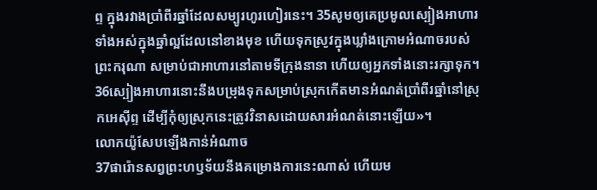ព្ទ ក្នុងរវាងប្រាំពីរឆ្នាំដែលសម្បូរហូរហៀរនេះ។ 35សូមឲ្យគេប្រមូលស្បៀងអាហារទាំងអស់ក្នុងឆ្នាំល្អដែលនៅខាងមុខ ហើយទុកស្រូវក្នុងឃ្លាំងក្រោមអំណាចរបស់ព្រះករុណា សម្រាប់ជាអាហារនៅតាមទីក្រុងនានា ហើយឲ្យអ្នកទាំងនោះរក្សាទុក។ 36ស្បៀងអាហារនោះនឹងបម្រុងទុកសម្រាប់ស្រុកកើតមានអំណត់ប្រាំពីរឆ្នាំនៅស្រុកអេស៊ីព្ទ ដើម្បីកុំឲ្យស្រុកនេះត្រូវវិនាសដោយសារអំណត់នោះឡើយ»។
លោកយ៉ូសែបឡើងកាន់អំណាច
37ផារ៉ោនសព្វព្រះហឫទ័យនឹងគម្រោងការនេះណាស់ ហើយម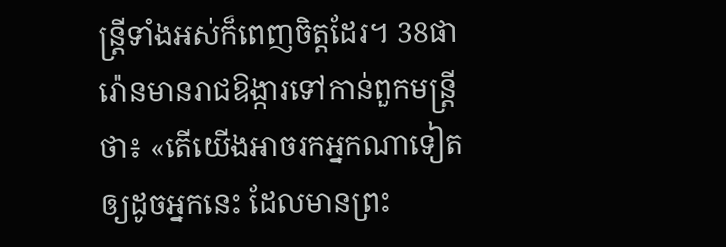ន្ត្រីទាំងអស់ក៏ពេញចិត្តដែរ។ 38ផារ៉ោនមានរាជឱង្ការទៅកាន់ពួកមន្ត្រីថា៖ «តើយើងអាចរកអ្នកណាទៀតឲ្យដូចអ្នកនេះ ដែលមានព្រះ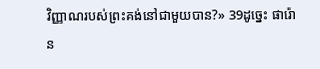វិញ្ញាណរបស់ព្រះគង់នៅជាមួយបាន?» 39ដូច្នេះ ផារ៉ោន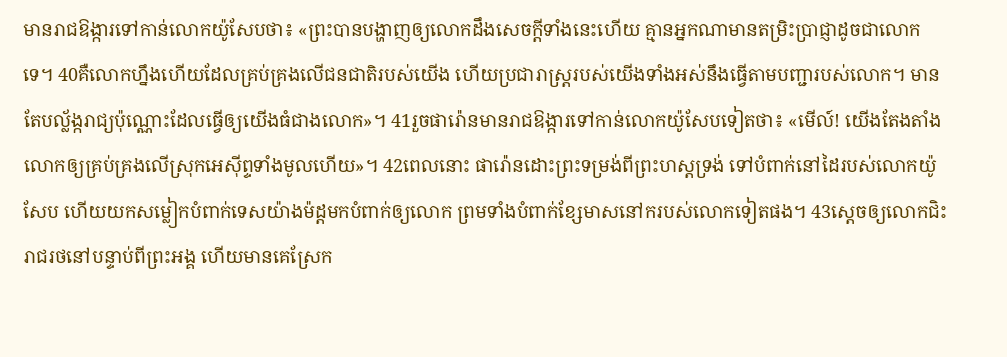មានរាជឱង្ការទៅកាន់លោកយ៉ូសែបថា៖ «ព្រះបានបង្ហាញឲ្យលោកដឹងសេចក្ដីទាំងនេះហើយ គ្មានអ្នកណាមានតម្រិះប្រាជ្ញាដូចជាលោកទេ។ 40គឺលោកហ្នឹងហើយដែលគ្រប់គ្រងលើជនជាតិរបស់យើង ហើយប្រជារាស្ត្ររបស់យើងទាំងអស់នឹងធ្វើតាមបញ្ជារបស់លោក។ មានតែបល្ល័ង្ករាជ្យប៉ុណ្ណោះដែលធ្វើឲ្យយើងធំជាងលោក»។ 41រួចផារ៉ោនមានរាជឱង្ការទៅកាន់លោកយ៉ូសែបទៀតថា៖ «មើល៍! យើងតែងតាំងលោកឲ្យគ្រប់គ្រងលើស្រុកអេស៊ីព្ទទាំងមូលហើយ»។ 42ពេលនោះ ផារ៉ោនដោះព្រះទម្រង់ពីព្រះហស្តទ្រង់ ទៅបំពាក់នៅដៃរបស់លោកយ៉ូសែប ហើយយកសម្លៀកបំពាក់ទេសយ៉ាងម៉ដ្តមកបំពាក់ឲ្យលោក ព្រមទាំងបំពាក់ខ្សែមាសនៅករបស់លោកទៀតផង។ 43ស្ដេចឲ្យលោកជិះរាជរថនៅបន្ទាប់ពីព្រះអង្គ ហើយមានគេស្រែក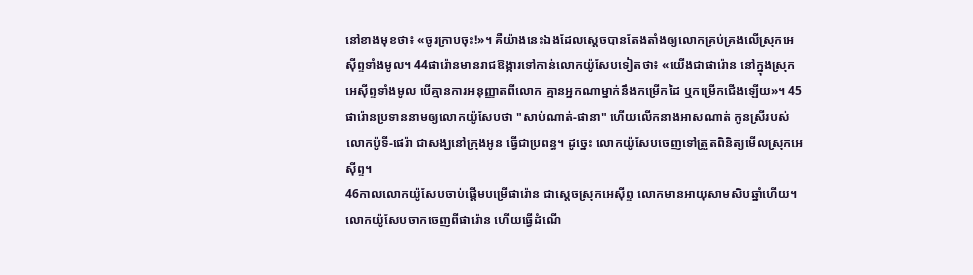នៅខាងមុខថា៖ «ចូរក្រាបចុះ!»។ គឺយ៉ាងនេះឯងដែលស្ដេចបានតែងតាំងឲ្យលោកគ្រប់គ្រងលើស្រុកអេស៊ីព្ទទាំងមូល។ 44ផារ៉ោនមានរាជឱង្ការទៅកាន់លោកយ៉ូសែបទៀតថា៖ «យើងជាផារ៉ោន នៅក្នុងស្រុកអេស៊ីព្ទទាំងមូល បើគ្មានការអនុញ្ញាតពីលោក គ្មានអ្នកណាម្នាក់នឹងកម្រើកដៃ ឬកម្រើកជើងឡើយ»។ 45ផារ៉ោនប្រទាននាមឲ្យលោកយ៉ូសែបថា "សាប់ណាត់-ផានា" ហើយលើកនាងអាសណាត់ កូនស្រីរបស់លោកប៉ូទី-ផេរ៉ា ជាសង្ឃនៅក្រុងអូន ធ្វើជាប្រពន្ធ។ ដូច្នេះ លោកយ៉ូសែបចេញទៅត្រួតពិនិត្យមើលស្រុកអេស៊ីព្ទ។
46កាលលោកយ៉ូសែបចាប់ផ្ដើមបម្រើផារ៉ោន ជាស្តេចស្រុកអេស៊ីព្ទ លោកមានអាយុសាមសិបឆ្នាំហើយ។ លោកយ៉ូសែបចាកចេញពីផារ៉ោន ហើយធ្វើដំណើ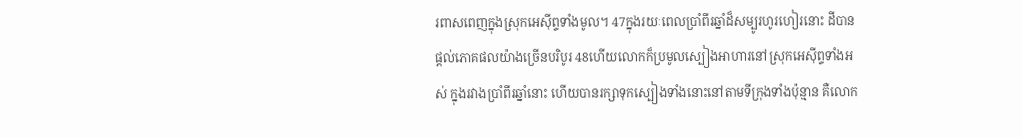រពាសពេញក្នុងស្រុកអេស៊ីព្ទទាំងមូល។ 47ក្នុងរយៈពេលប្រាំពីរឆ្នាំដ៏សម្បូរហូរហៀរនោះ ដីបានផ្ដល់ភោគផលយ៉ាងច្រើនបរិបូរ 48ហើយលោកក៏ប្រមូលស្បៀងអាហារនៅស្រុកអេស៊ីព្ទទាំងអស់ ក្នុងរវាងប្រាំពីរឆ្នាំនោះ ហើយបានរក្សាទុកស្បៀងទាំងនោះនៅតាមទីក្រុងទាំងប៉ុន្មាន គឺលោក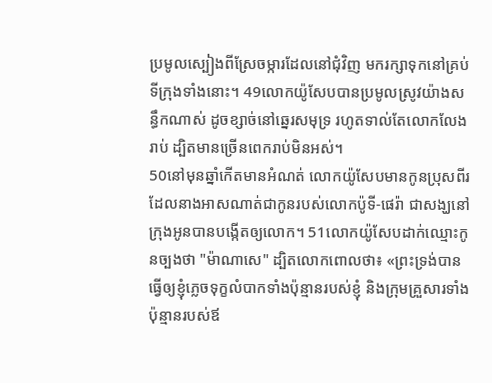ប្រមូលស្បៀងពីស្រែចម្ការដែលនៅជុំវិញ មករក្សាទុកនៅគ្រប់ទីក្រុងទាំងនោះ។ 49លោកយ៉ូសែបបានប្រមូលស្រូវយ៉ាងសន្ធឹកណាស់ ដូចខ្សាច់នៅឆ្នេរសមុទ្រ រហូតទាល់តែលោកលែងរាប់ ដ្បិតមានច្រើនពេករាប់មិនអស់។
50នៅមុនឆ្នាំកើតមានអំណត់ លោកយ៉ូសែបមានកូនប្រុសពីរ ដែលនាងអាសណាត់ជាកូនរបស់លោកប៉ូទី-ផេរ៉ា ជាសង្ឃនៅក្រុងអូនបានបង្កើតឲ្យលោក។ 51លោកយ៉ូសែបដាក់ឈ្មោះកូនច្បងថា "ម៉ាណាសេ" ដ្បិតលោកពោលថា៖ «ព្រះទ្រង់បានធ្វើឲ្យខ្ញុំភ្លេចទុក្ខលំបាកទាំងប៉ុន្មានរបស់ខ្ញុំ និងក្រុមគ្រួសារទាំងប៉ុន្មានរបស់ឪ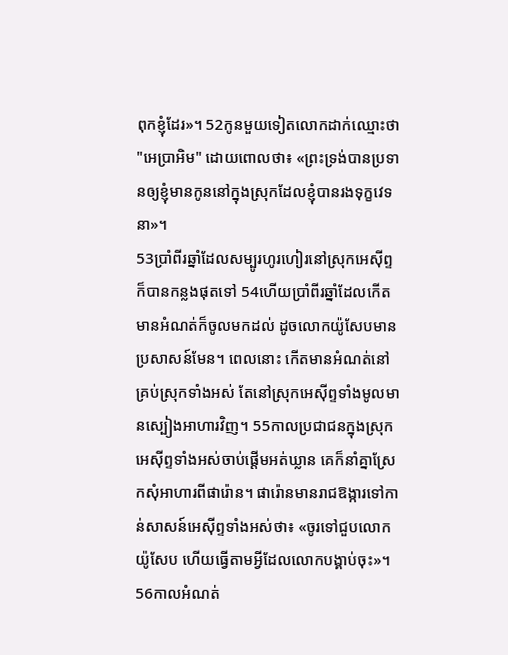ពុកខ្ញុំដែរ»។ 52កូនមួយទៀតលោកដាក់ឈ្មោះថា "អេប្រាអិម" ដោយពោលថា៖ «ព្រះទ្រង់បានប្រទានឲ្យខ្ញុំមានកូននៅក្នុងស្រុកដែលខ្ញុំបានរងទុក្ខវេទនា»។
53ប្រាំពីរឆ្នាំដែលសម្បូរហូរហៀរនៅស្រុកអេស៊ីព្ទ ក៏បានកន្លងផុតទៅ 54ហើយប្រាំពីរឆ្នាំដែលកើតមានអំណត់ក៏ចូលមកដល់ ដូចលោកយ៉ូសែបមានប្រសាសន៍មែន។ ពេលនោះ កើតមានអំណត់នៅគ្រប់ស្រុកទាំងអស់ តែនៅស្រុកអេស៊ីព្ទទាំងមូលមានស្បៀងអាហារវិញ។ 55កាលប្រជាជនក្នុងស្រុកអេស៊ីព្ទទាំងអស់ចាប់ផ្ដើមអត់ឃ្លាន គេក៏នាំគ្នាស្រែកសុំអាហារពីផារ៉ោន។ ផារ៉ោនមានរាជឱង្ការទៅកាន់សាសន៍អេស៊ីព្ទទាំងអស់ថា៖ «ចូរទៅជួបលោកយ៉ូសែប ហើយធ្វើតាមអ្វីដែលលោកបង្គាប់ចុះ»។ 56កាលអំណត់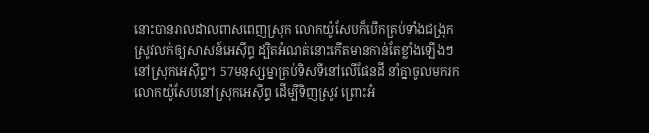នោះបានរាលដាលពាសពេញស្រុក លោកយ៉ូសែបក៏បើកគ្រប់ទាំងជង្រុកស្រូវលក់ឲ្យសាសន៍អេស៊ីព្ទ ដ្បិតអំណត់នោះកើតមានកាន់តែខ្លាំងឡើងៗនៅស្រុកអេស៊ីព្ទ។ 57មនុស្សម្នាគ្រប់ទិសទីនៅលើផែនដី នាំគ្នាចូលមករកលោកយ៉ូសែបនៅស្រុកអេស៊ីព្ទ ដើម្បីទិញស្រូវ ព្រោះអំ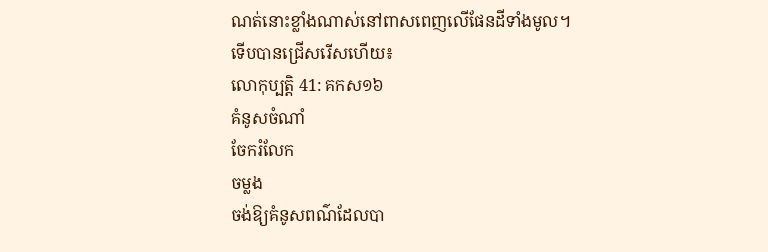ណត់នោះខ្លាំងណាស់នៅពាសពេញលើផែនដីទាំងមូល។
ទើបបានជ្រើសរើសហើយ៖
លោកុប្បត្តិ 41: គកស១៦
គំនូសចំណាំ
ចែករំលែក
ចម្លង
ចង់ឱ្យគំនូសពណ៌ដែលបា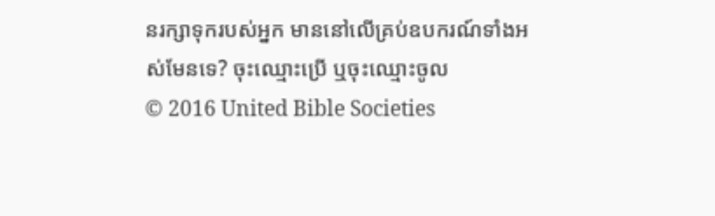នរក្សាទុករបស់អ្នក មាននៅលើគ្រប់ឧបករណ៍ទាំងអស់មែនទេ? ចុះឈ្មោះប្រើ ឬចុះឈ្មោះចូល
© 2016 United Bible Societies